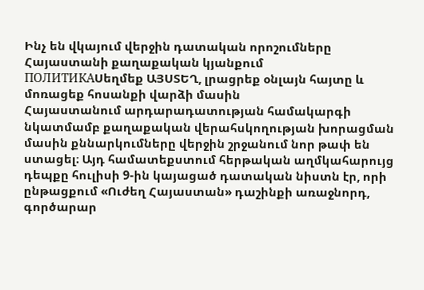Ինչ են վկայում վերջին դատական որոշումները Հայաստանի քաղաքական կյանքում
ПОЛИТИКАՍեղմեք ԱՅՍՏԵՂ, լրացրեք օնլայն հայտը և մոռացեք հոսանքի վարձի մասին
Հայաստանում արդարադատության համակարգի նկատմամբ քաղաքական վերահսկողության խորացման մասին քննարկումները վերջին շրջանում նոր թափ են ստացել։ Այդ համատեքստում հերթական աղմկահարույց դեպքը հուլիսի 9-ին կայացած դատական նիստն էր, որի ընթացքում «Ուժեղ Հայաստան» դաշինքի առաջնորդ, գործարար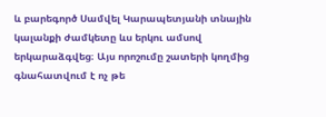և բարեգործ Սամվել Կարապետյանի տնային կալանքի ժամկետը ևս երկու ամսով երկարաձգվեց։ Այս որոշումը շատերի կողմից գնահատվում է ոչ թե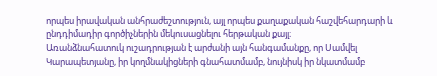որպես իրավական անհրաժեշտություն, այլ որպես քաղաքական հաշվեհարդարի և ընդդիմադիր գործիչներին մեկուսացնելու հերթական քայլ։
Առանձնահատուկ ուշադրության է արժանի այն հանգամանքը, որ Սամվել Կարապետյանը, իր կողմնակիցների գնահատմամբ, նույնիսկ իր նկատմամբ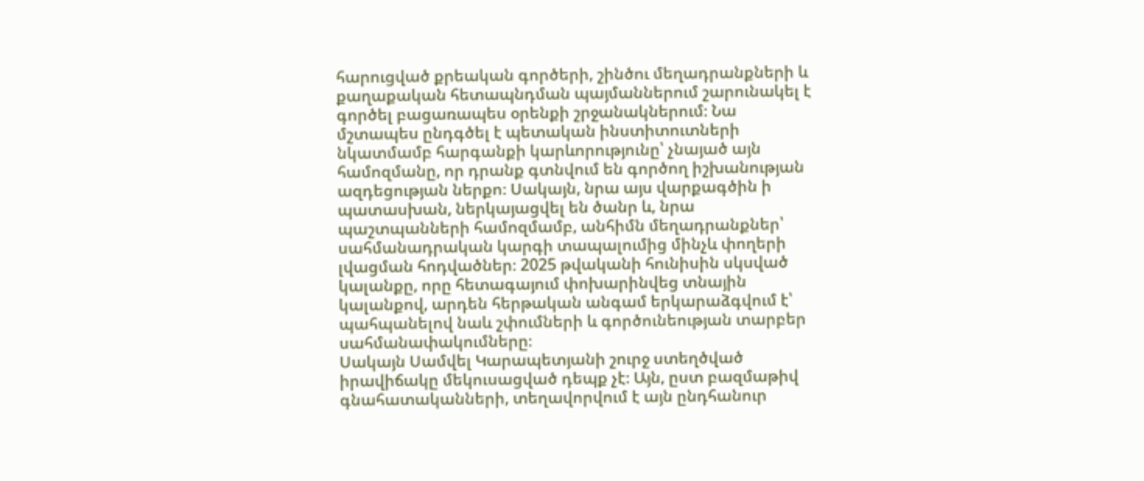հարուցված քրեական գործերի, շինծու մեղադրանքների և քաղաքական հետապնդման պայմաններում շարունակել է գործել բացառապես օրենքի շրջանակներում։ Նա մշտապես ընդգծել է պետական ինստիտուտների նկատմամբ հարգանքի կարևորությունը՝ չնայած այն համոզմանը, որ դրանք գտնվում են գործող իշխանության ազդեցության ներքո։ Սակայն, նրա այս վարքագծին ի պատասխան, ներկայացվել են ծանր և, նրա պաշտպանների համոզմամբ, անհիմն մեղադրանքներ՝ սահմանադրական կարգի տապալումից մինչև փողերի լվացման հոդվածներ։ 2025 թվականի հունիսին սկսված կալանքը, որը հետագայում փոխարինվեց տնային կալանքով, արդեն հերթական անգամ երկարաձգվում է՝ պահպանելով նաև շփումների և գործունեության տարբեր սահմանափակումները։
Սակայն Սամվել Կարապետյանի շուրջ ստեղծված իրավիճակը մեկուսացված դեպք չէ։ Այն, ըստ բազմաթիվ գնահատականների, տեղավորվում է այն ընդհանուր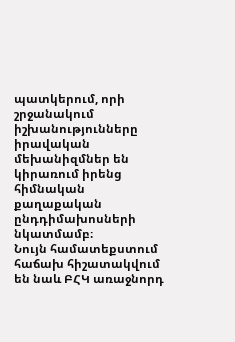պատկերում, որի շրջանակում իշխանությունները իրավական մեխանիզմներ են կիրառում իրենց հիմնական քաղաքական ընդդիմախոսների նկատմամբ։
Նույն համատեքստում հաճախ հիշատակվում են նաև ԲՀԿ առաջնորդ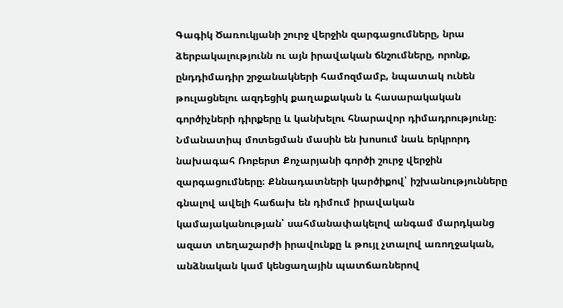Գագիկ Ծառուկյանի շուրջ վերջին զարգացումները, նրա ձերբակալությունն ու այն իրավական ճնշումները, որոնք, ընդդիմադիր շրջանակների համոզմամբ, նպատակ ունեն թուլացնելու ազդեցիկ քաղաքական և հասարակական գործիչների դիրքերը և կանխելու հնարավոր դիմադրությունը։
Նմանատիպ մոտեցման մասին են խոսում նաև երկրորդ նախագահ Ռոբերտ Քոչարյանի գործի շուրջ վերջին զարգացումները։ Քննադատների կարծիքով՝ իշխանությունները գնալով ավելի հաճախ են դիմում իրավական կամայականության՝ սահմանափակելով անգամ մարդկանց ազատ տեղաշարժի իրավունքը և թույլ չտալով առողջական, անձնական կամ կենցաղային պատճառներով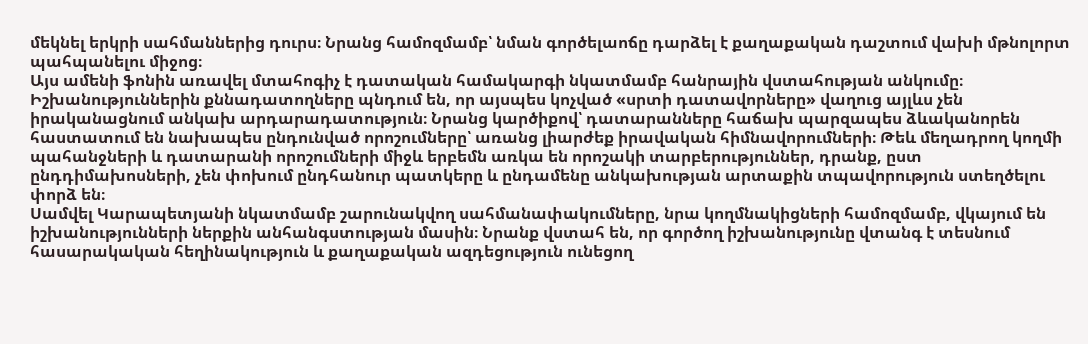մեկնել երկրի սահմաններից դուրս։ Նրանց համոզմամբ՝ նման գործելաոճը դարձել է քաղաքական դաշտում վախի մթնոլորտ պահպանելու միջոց։
Այս ամենի ֆոնին առավել մտահոգիչ է դատական համակարգի նկատմամբ հանրային վստահության անկումը։ Իշխանություններին քննադատողները պնդում են, որ այսպես կոչված «սրտի դատավորները» վաղուց այլևս չեն իրականացնում անկախ արդարադատություն։ Նրանց կարծիքով՝ դատարանները հաճախ պարզապես ձևականորեն հաստատում են նախապես ընդունված որոշումները՝ առանց լիարժեք իրավական հիմնավորումների։ Թեև մեղադրող կողմի պահանջների և դատարանի որոշումների միջև երբեմն առկա են որոշակի տարբերություններ, դրանք, ըստ ընդդիմախոսների, չեն փոխում ընդհանուր պատկերը և ընդամենը անկախության արտաքին տպավորություն ստեղծելու փորձ են։
Սամվել Կարապետյանի նկատմամբ շարունակվող սահմանափակումները, նրա կողմնակիցների համոզմամբ, վկայում են իշխանությունների ներքին անհանգստության մասին։ Նրանք վստահ են, որ գործող իշխանությունը վտանգ է տեսնում հասարակական հեղինակություն և քաղաքական ազդեցություն ունեցող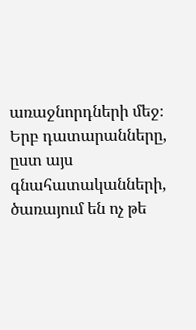առաջնորդների մեջ։ Երբ դատարանները, ըստ այս գնահատականների, ծառայում են ոչ թե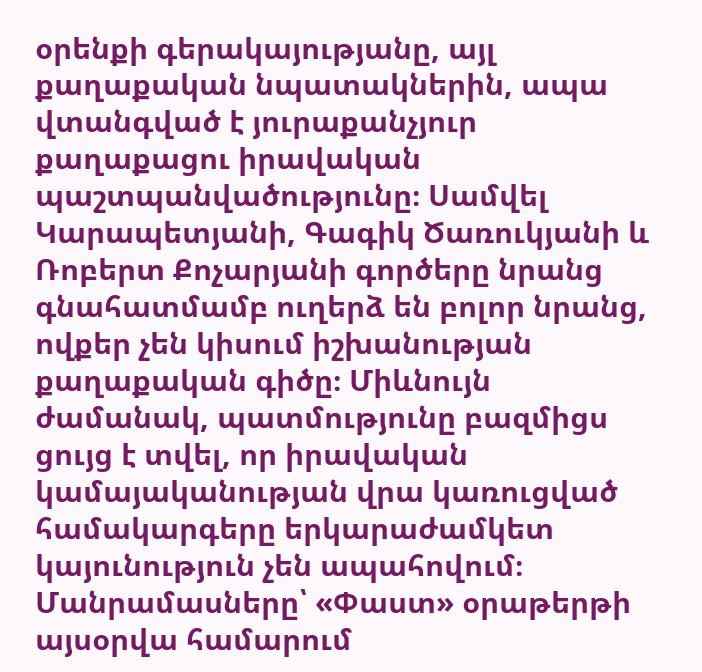օրենքի գերակայությանը, այլ քաղաքական նպատակներին, ապա վտանգված է յուրաքանչյուր քաղաքացու իրավական պաշտպանվածությունը։ Սամվել Կարապետյանի, Գագիկ Ծառուկյանի և Ռոբերտ Քոչարյանի գործերը նրանց գնահատմամբ ուղերձ են բոլոր նրանց, ովքեր չեն կիսում իշխանության քաղաքական գիծը։ Միևնույն ժամանակ, պատմությունը բազմիցս ցույց է տվել, որ իրավական կամայականության վրա կառուցված համակարգերը երկարաժամկետ կայունություն չեն ապահովում։
Մանրամասները՝ «Փաստ» օրաթերթի այսօրվա համարում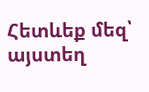Հետևեք մեզ՝ այստեղ